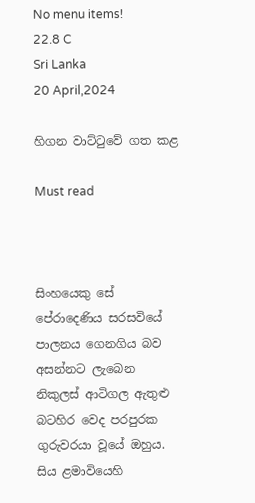No menu items!
22.8 C
Sri Lanka
20 April,2024

හිගන වාට්ටුවේ ගත කළ

Must read



සිංහයෙකු සේ පේරාදෙණිය සරසවියේ පාලනය ගෙනගිය බව අසන්නට ලැබෙන නිකුලස් ආටිගල ඇතුළු බටහිර වෙද පරපුරක ගුරුවරයා වූයේ ඔහුය. සිය ළමාවියෙහි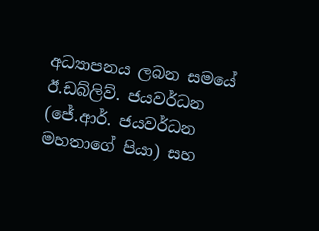අධ්‍යාපනය ලබන සමයේ ඊ.ඩබ්ලිව්. ජයවර්ධන (ජේ.ආර්. ජයවර්ධන මහතාගේ පියා) සහ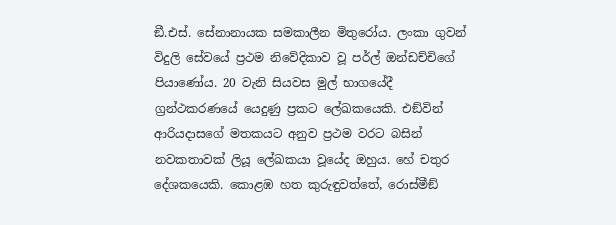ඞී.එස්. සේනානායක සමකාලීන මිතුරෝය. ලංකා ගුවන් විදුලි සේවයේ ප්‍රථම නිවේදිකාව වූ පර්ල් ඔන්ඩච්චිගේ පියාණෝය. 20 වැනි සියවස මුල් භාගයේදී ග්‍රන්ථකරණයේ යෙදුණු ප්‍රකට ලේඛකයෙකි. එඞ්වින් ආරියදාසගේ මතකයට අනුව ප්‍රථම වරට බසින් නවකතාවක් ලියූ ලේඛකයා වූයේද ඔහුය. හේ චතුර දේශකයෙකි. කොළඹ හත කුරුඳුවත්තේ, රොස්මීඞ්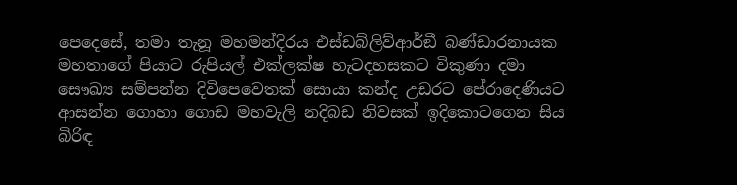පෙදෙසේ, තමා තැනූ මහමන්දිරය එස්ඩබ්ලිව්ආර්ඞී බණ්ඩාරනායක මහතාගේ පියාට රුපියල් එක්ලක්ෂ හැටදහසකට විකුණා දමා සෞඛ්‍ය සම්පන්න දිවිපෙවෙතක් සොයා කන්ද උඩරට පේරාදෙණියට ආසන්න ගොහා ගොඩ මහවැලි නදිබඩ නිවසක් ඉදිකොටගෙන සිය බිරිඳ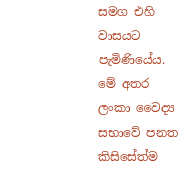සමග එහි වාසයට පැමිණියේය.
මේ අතර ලංකා වෛද්‍ය සභාවේ පනත කිසිසේත්ම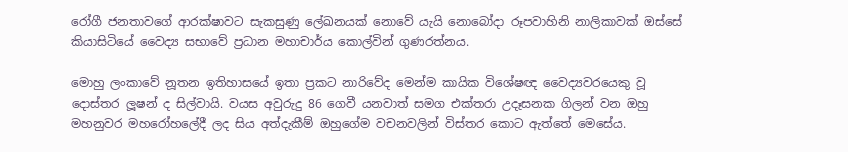රෝගී ජනතාවගේ ආරක්ෂාවට සැකසුණු ලේඛනයක් නොවේ යැයි නොබෝදා රූපවාහිනි නාලිකාවක් ඔස්සේ කියාසිටියේ වෛද්‍ය සභාවේ ප්‍රධාන මහාචාර්ය කොල්වින් ගුණරත්නය.

මොහු ලංකාවේ නූතන ඉතිහාසයේ ඉතා ප්‍රකට නාරිවේද මෙන්ම කායික විශේෂඥ වෛද්‍යවරයෙකු වූ දොස්තර ලූෂන් ද සිල්වායි. වයස අවුරුදු 86 ගෙවී යනවාත් සමග එක්තරා උදෑසනක ගිලන් වන ඔහු මහනුවර මහරෝහලේදී ලද සිය අත්දැකීම් ඔහුගේම වචනවලින් විස්තර කොට ඇත්තේ මෙසේය.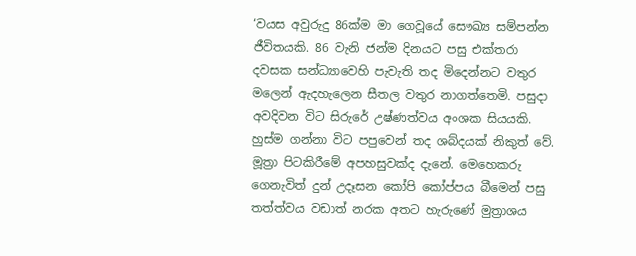‘වයස අවුරුදු 86ක්ම මා ගෙවූයේ සෞඛ්‍ය සම්පන්න ජීවිතයකි. 86 වැනි ජන්ම දිනයට පසු එක්තරා දවසක සන්ධ්‍යාවෙහි පැවැති තද මිදෙන්නට වතුර මලෙන් ඇදහැලෙන සීතල වතුර නාගත්තෙමි. පසුදා අවදිවන විට සිරුරේ උෂ්ණත්වය අංශක සියයකි. හුස්ම ගන්නා විට පපුවෙන් තද ශබ්දයක් නිකුත් වේ. මූත්‍රා පිටකිරීමේ අපහසුවක්ද දැනේ. මෙහෙකරු ගෙනැවිත් දුන් උදෑසන කෝපි කෝප්පය බීමෙන් පසු තත්ත්වය වඩාත් නරක අතට හැරුණේ මුත්‍රාශය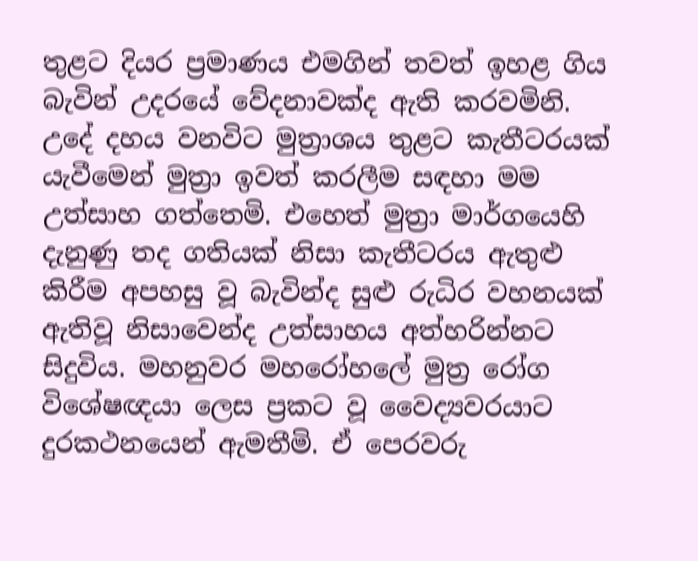තුළට දියර ප්‍රමාණය එමගින් තවත් ඉහළ ගිය බැවින් උදරයේ වේදනාවක්ද ඇති කරවමිනි. උදේ දහය වනවිට මුත්‍රාශය තුළට කැතීටරයක් යැවීමෙන් මුත්‍රා ඉවත් කරලීම සඳහා මම උත්සාහ ගත්තෙමි. එහෙත් මුත්‍රා මාර්ගයෙහි දැනුණු තද ගතියක් නිසා කැතීටරය ඇතුළු කිරීම අපහසු වූ බැවින්ද සුළු රුධිර වහනයක් ඇතිවූ නිසාවෙන්ද උත්සාහය අත්හරින්නට සිදුවිය. මහනුවර මහරෝහලේ මුත්‍ර රෝග විශේෂඥයා ලෙස ප්‍රකට වූ වෛද්‍යවරයාට දුරකථනයෙන් ඇමතීමි. ඒ පෙරවරු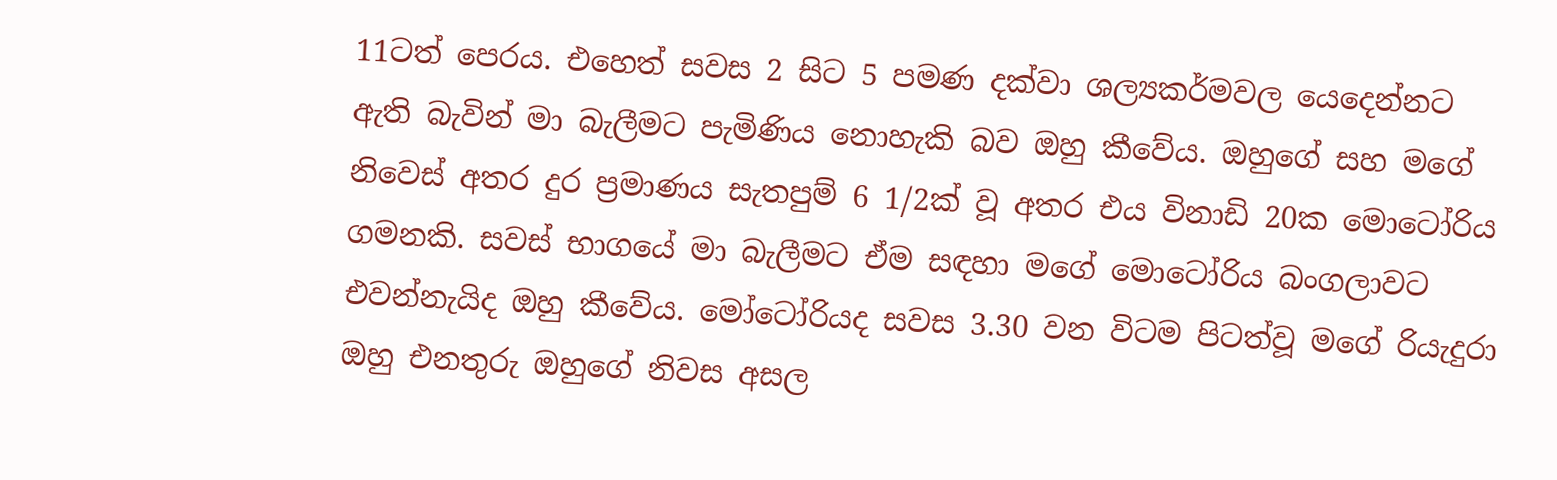11ටත් පෙරය. එහෙත් සවස 2 සිට 5 පමණ දක්වා ශල්‍යකර්මවල යෙදෙන්නට ඇති බැවින් මා බැලීමට පැමිණිය නොහැකි බව ඔහු කීවේය. ඔහුගේ සහ මගේ නිවෙස් අතර දුර ප්‍රමාණය සැතපුම් 6 1/2ක් වූ අතර එය විනාඩි 20ක මොටෝරිය ගමනකි. සවස් භාගයේ මා බැලීමට ඒම සඳහා මගේ මොටෝරිය බංගලාවට එවන්නැයිද ඔහු කීවේය. මෝටෝරියද සවස 3.30 වන විටම පිටත්වූ මගේ රියැදුරා ඔහු එනතුරු ඔහුගේ නිවස අසල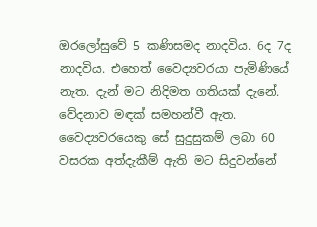ඔරලෝසුවේ 5 කණිසමද නාදවිය. 6ද 7ද නාදවිය. එහෙත් වෛද්‍යවරයා පැමිණියේ නැත. දැන් මට නිදිමත ගතියක් දැනේ. වේදනාව මඳක් සමහන්වී ඇත. වෛද්‍යවරයෙකු සේ සුදුසුකම් ලබා 60 වසරක අත්දැකීම් ඇති මට සිදුවන්නේ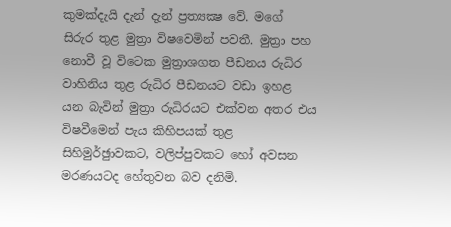කුමක්දැයි දැන් දැන් ප්‍රත්‍යක්‍ෂ වේ. මගේ සිරුර තුළ මුත්‍රා විෂවෙමින් පවතී. මුත්‍රා පහ නොවී වූ විටෙක මුත්‍රාශගත පීඩනය රුධිර වාහිනිය තුළ රුධිර පීඩනයට වඩා ඉහළ යන බැවින් මුත්‍රා රුධිරයට එක්වන අතර එය විෂවීමෙන් පැය කිහිපයක් තුළ සිහිමුර්ඡුාවකට, වලිප්පුවකට හෝ අවසන මරණයටද හේතුවන බව දනිමි.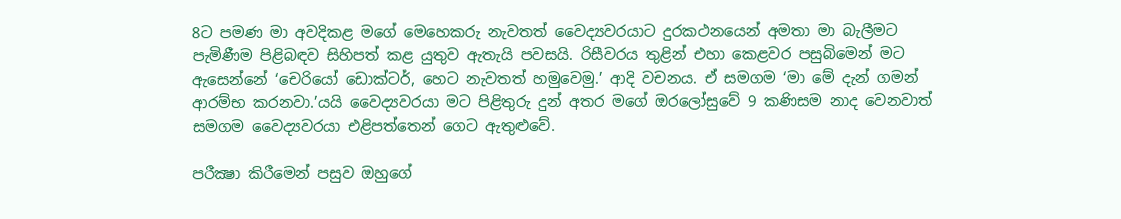8ට පමණ මා අවදිකළ මගේ මෙහෙකරු නැවතත් වෛද්‍යවරයාට දුරකථනයෙන් අමතා මා බැලීමට පැමිණීම පිළිබඳව සිහිපත් කළ යුතුව ඇතැයි පවසයි. රිසීවරය තුළින් එහා කෙළවර පසුබිමෙන් මට ඇසෙන්නේ ‘චෙරියෝ ඩොක්ටර්, හෙට නැවතත් හමුවෙමු.’ ආදි වචනය. ඒ සමගම ‘මා මේ දැන් ගමන් ආරම්භ කරනවා.’යයි වෛද්‍යවරයා මට පිළිතුරු දුන් අතර මගේ ඔරලෝසුවේ 9 කණිසම නාද වෙනවාත් සමගම වෛද්‍යවරයා එළිපත්තෙන් ගෙට ඇතුළුවේ.

පරීක්‍ෂා කිරීමෙන් පසුව ඔහුගේ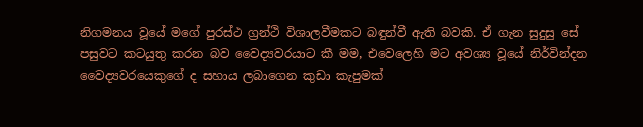නිගමනය වූයේ මගේ පුරස්ථ ග්‍රන්ථි විශාලවීමකට බඳුන්වී ඇති බවකි. ඒ ගැන සුදුසු සේ පසුවට කටයුතු කරන බව වෛද්‍යවරයාට කී මම, එවෙලෙහි මට අවශ්‍ය වූයේ නිර්වින්දන වෛද්‍යවරයෙකුගේ ද සහාය ලබාගෙන කුඩා කැපුමක්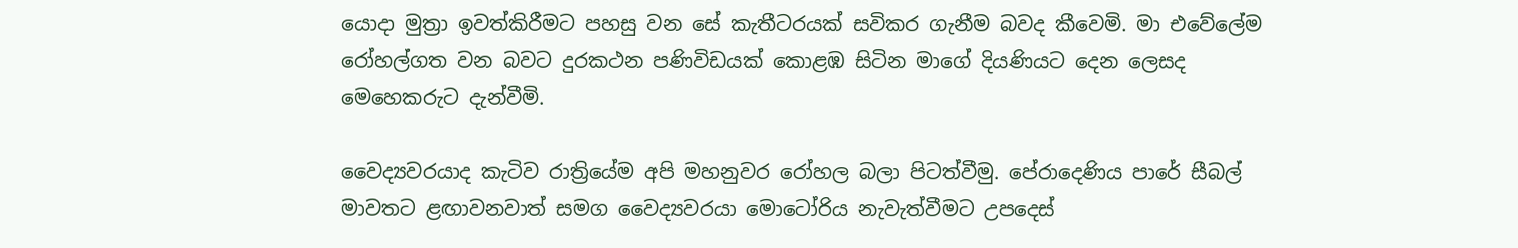යොදා මුත්‍රා ඉවත්කිරීමට පහසු වන සේ කැතීටරයක් සවිකර ගැනීම බවද කීවෙමි. මා එවේලේම රෝහල්ගත වන බවට දුරකථන පණිවිඩයක් කොළඹ සිටින මාගේ දියණියට දෙන ලෙසද මෙහෙකරුට දැන්වීමි.

වෛද්‍යවරයාද කැටිව රාත්‍රියේම අපි මහනුවර රෝහල බලා පිටත්වීමු. පේරාදෙණිය පාරේ සීබල් මාවතට ළඟාවනවාත් සමග වෛද්‍යවරයා මොටෝරිය නැවැත්වීමට උපදෙස්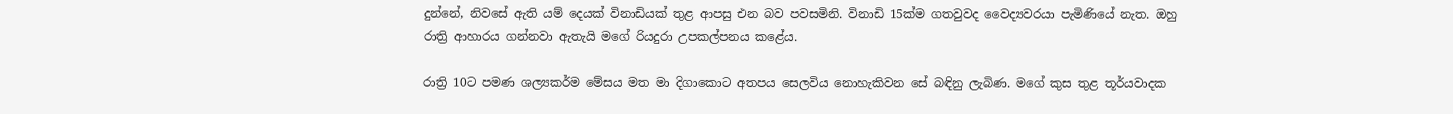දුන්නේ, නිවසේ ඇති යම් දෙයක් විනාඩියක් තුළ ආපසු එන බව පවසමිනි. විනාඩි 15ක්ම ගතවුවද වෛද්‍යවරයා පැමිණියේ නැත. ඔහු රාත්‍රි ආහාරය ගන්නවා ඇතැයි මගේ රියදුරා උපකල්පනය කළේය.

රාත්‍රි 10ට පමණ ශල්‍යකර්ම මේසය මත මා දිගාකොට අතපය සෙලවිය නොහැකිවන සේ බඳිනු ලැබිණ. මගේ කුස තුළ තූර්යවාදක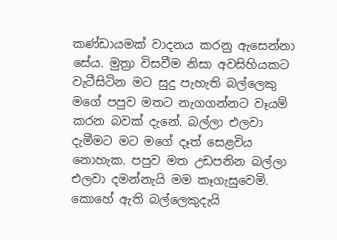කණ්ඩායමක් වාදනය කරනු ඇසෙන්නා සේය. මුත්‍රා විසවීම නිසා අවසිහියකට වැටීසිටින මට සුදු පැහැති බල්ලෙකු මගේ පපුව මතට නැගගන්නට වෑයම් කරන බවක් දැනේ. බල්ලා එලවා දැමීමට මට මගේ දෑත් සෙළවිය නොහැක. පපුව මත උඩපනින බල්ලා එලවා දමන්නැයි මම කෑගැසුවෙමි. කොහේ ඇති බල්ලෙකුදැයි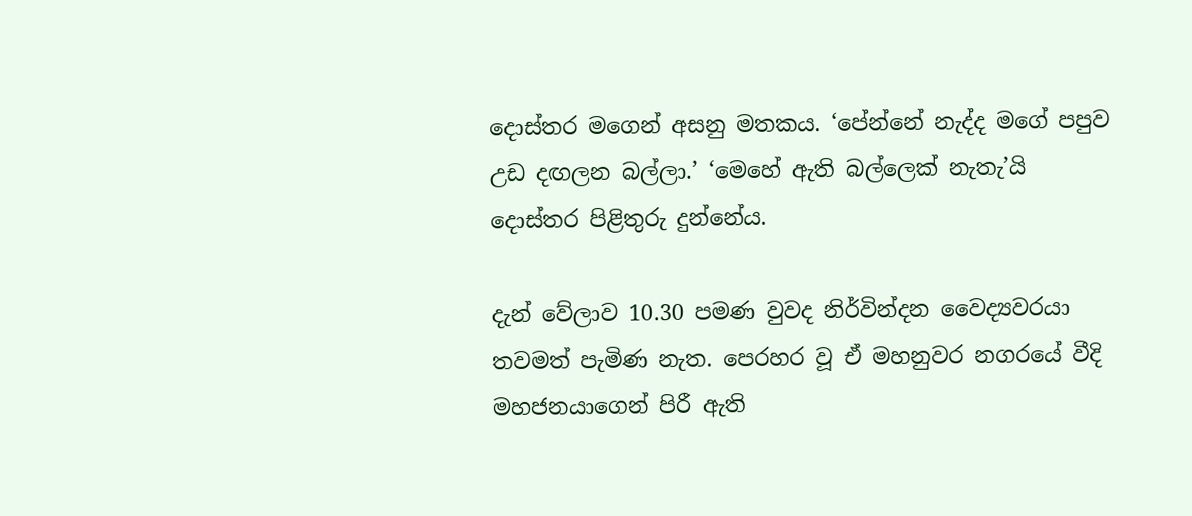දොස්තර මගෙන් අසනු මතකය. ‘පේන්නේ නැද්ද මගේ පපුව උඩ දඟලන බල්ලා.’ ‘මෙහේ ඇති බල්ලෙක් නැතැ’යි දොස්තර පිළිතුරු දුන්නේය.

දැන් වේලාව 10.30 පමණ වුවද නිර්වින්දන වෛද්‍යවරයා තවමත් පැමිණ නැත. පෙරහර වූ ඒ මහනුවර නගරයේ වීදි මහජනයාගෙන් පිරී ඇති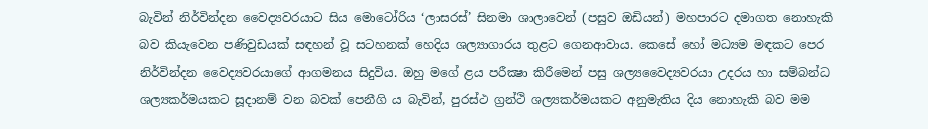බැවින් නිර්වින්දන වෛද්‍යවරයාට සිය මොටෝරිය ‘ලාසරස්’ සිනමා ශාලාවෙන් (පසුව ඔඩියන්) මහපාරට දමාගත නොහැකි බව කියැවෙන පණිවුඩයක් සඳහන් වූ සටහනක් හෙදිය ශල්‍යාගාරය තුළට ගෙනආවාය. කෙසේ හෝ මධ්‍යම මඳකට පෙර නිර්වින්දන වෛද්‍යවරයාගේ ආගමනය සිදුවිය. ඔහු මගේ ළය පරීක්‍ෂා කිරීමෙන් පසු ශල්‍යවෛද්‍යවරයා උදරය හා සම්බන්ධ ශල්‍යකර්මයකට සූදානම් වන බවක් පෙනීගි ය බැවින්, පුරස්ථ ග්‍රන්ථි ශල්‍යකර්මයකට අනුමැතිය දිය නොහැකි බව මම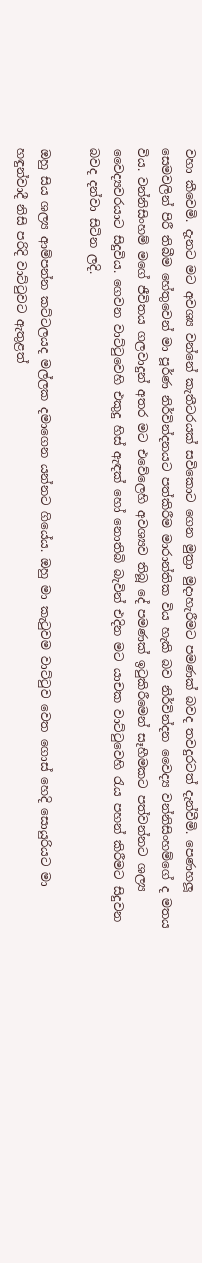වහා කීවෙමි. දැනට මට අවශ්‍ය වන්නේ කැතීටරයක් සවිකොට ගෙන මුත්‍රා මුදාහැරීමට පමණක් බවද තවදුරටත් දැන්වීමි. පෙණහලූ සෙමවලින් පිරී තිබීම හේතුවෙන් මා පූර්ණ නිර්වින්දනයට පත්කිරීම මාරාන්තික විය හැකි බව නිර්වින්දන වෛද්‍ය වන්නිසිංහම්ගේ ද මතය විය. වන්නිසිංහම් මගේ ජීවිතය ගලවාදුන් අතර මට එවේලෙහි අවශ්‍යව තිබූ දේ පමණක් ඉටුකිරීමෙන් සෑහීමකට පත්වන්නට ශල්‍ය වෛද්‍යවරයාට සිදුවිය. ගෙවන වාට්ටුවෙහි එකුදු හිස් ඇඳක් හෝ නොතිබි බැවින් එදින මට යාචක වාට්ටුවෙහි රැය පහන් කිරීමට සිදුවන බවද දන්වා සිටින ලදි.

ඔහු සිය ශල්‍ය ආම්පන්න කට්ටලයද මල්ලක දමාගෙන යන්නට ගියේය. ඔහු මා කැටුවම වාට්ටුව වෙත ගොස් හෙදි සොයුරියට මා හඳුන්වාදී නිසි පරිදි වාට්ටුවට ඇතුළත්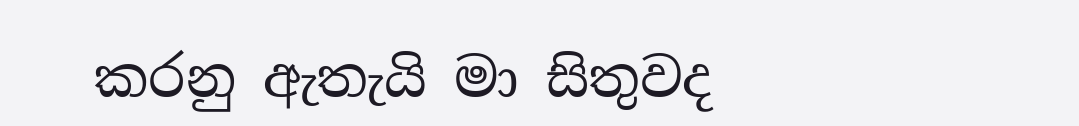කරනු ඇතැයි මා සිතුවද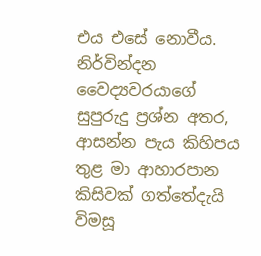එය එසේ නොවීය. නිර්වින්දන වෛද්‍යවරයාගේ සුපුරුදු ප්‍රශ්න අතර, ආසන්න පැය කිහිපය තුළ මා ආහාරපාන කිසිවක් ගත්තේදැයි විමසූ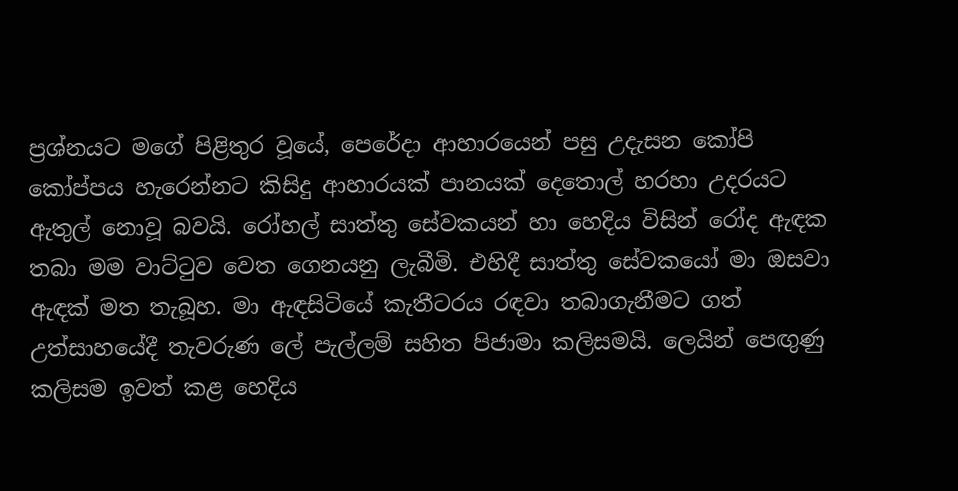ප්‍රශ්නයට මගේ පිළිතුර වූයේ, පෙරේදා ආහාරයෙන් පසු උදැසන කෝපි කෝප්පය හැරෙන්නට කිසිදු ආහාරයක් පානයක් දෙතොල් හරහා උදරයට ඇතුල් නොවූ බවයි. රෝහල් සාත්තු සේවකයන් හා හෙදිය විසින් රෝද ඇඳක තබා මම වාට්ටුව වෙත ගෙනයනු ලැබීමි. එහිදී සාත්තු සේවකයෝ මා ඔසවා ඇඳක් මත තැබූහ. මා ඇඳසිටියේ කැතීටරය රඳවා තබාගැනීමට ගත් උත්සාහයේදී තැවරුණ ලේ පැල්ලම් සහිත පිජාමා කලිසමයි. ලෙයින් පෙඟුණු කලිසම ඉවත් කළ හෙදිය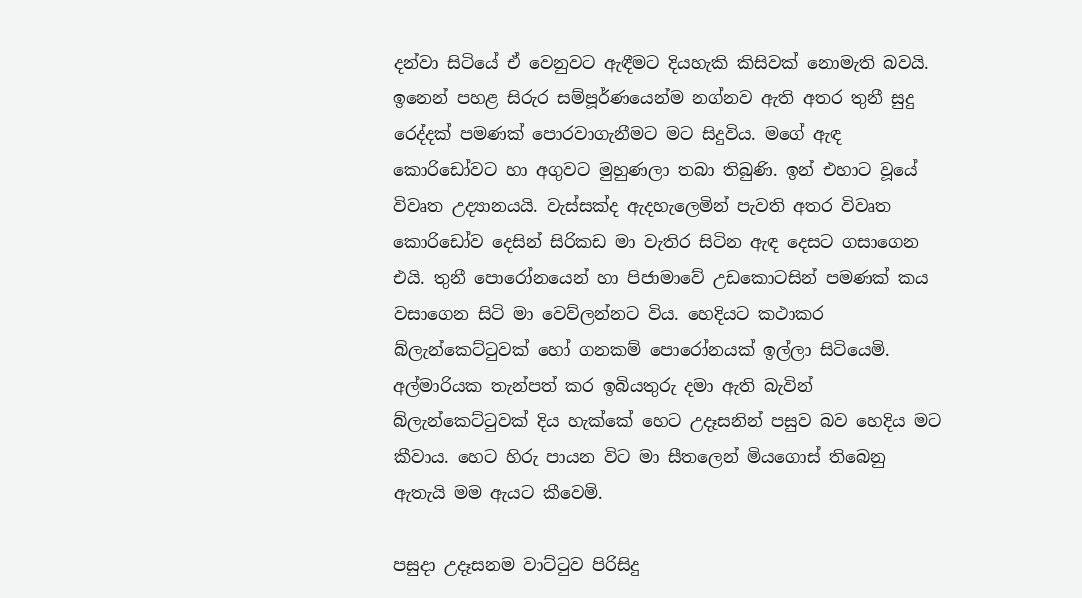දන්වා සිටියේ ඒ වෙනුවට ඇඳීමට දියහැකි කිසිවක් නොමැති බවයි. ඉනෙන් පහළ සිරුර සම්පූර්ණයෙන්ම නග්නව ඇති අතර තුනී සුදු රෙද්දක් පමණක් පොරවාගැනීමට මට සිදුවිය. මගේ ඇඳ කොරිඩෝවට හා අගුවට මුහුණලා තබා තිබුණි. ඉන් එහාට වූයේ විවෘත උද්‍යානයයි. වැස්සක්ද ඇදහැලෙමින් පැවති අතර විවෘත කොරිඩෝව දෙසින් සිරිකඩ මා වැතිර සිටින ඇඳ දෙසට ගසාගෙන එයි. තුනී පොරෝනයෙන් හා පිජාමාවේ උඩකොටසින් පමණක් කය වසාගෙන සිටි මා වෙව්ලන්නට විය. හෙදියට කථාකර බ්ලැන්කෙට්ටුවක් හෝ ගනකම් පොරෝනයක් ඉල්ලා සිටියෙමි. අල්මාරියක තැන්පත් කර ඉබියතුරු දමා ඇති බැවින් බ්ලැන්කෙට්ටුවක් දිය හැක්කේ හෙට උදෑසනින් පසුව බව හෙදිය මට කීවාය. හෙට හිරු පායන විට මා සීතලෙන් මියගොස් තිබෙනු ඇතැයි මම ඇයට කීවෙමි.

පසුදා උදෑසනම වාට්ටුව පිරිසිදු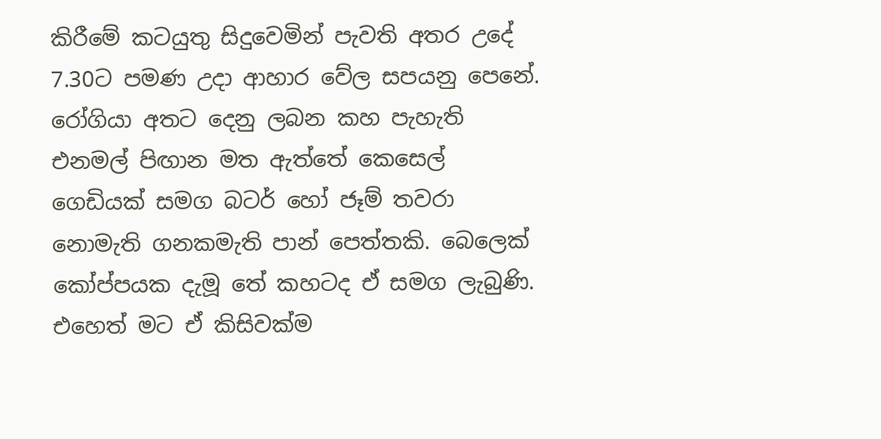කිරීමේ කටයුතු සිදුවෙමින් පැවති අතර උදේ 7.30ට පමණ උදා ආහාර වේල සපයනු පෙනේ. රෝගියා අතට දෙනු ලබන කහ පැහැති එනමල් පිඟාන මත ඇත්තේ කෙසෙල් ගෙඩියක් සමග බටර් හෝ ජෑම් තවරා නොමැති ගනකමැති පාන් පෙත්තකි. බෙලෙක් කෝප්පයක දැමූ තේ කහටද ඒ සමග ලැබුණි. එහෙත් මට ඒ කිසිවක්ම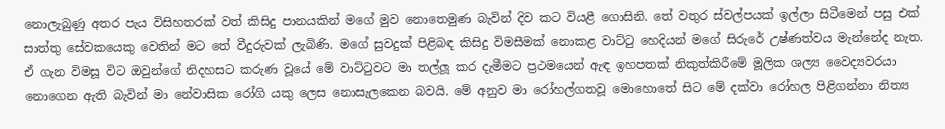නොලැබුණු අතර පැය විසිහතරක් වත් කිසිදු පානයකින් මගේ මුව නොතෙමුණ බැවින් දිව කට වියළී ගොසිනි. තේ වතුර ස්වල්පයක් ඉල්ලා සිටීමෙන් පසු එක් සාත්තු සේවකයෙකු වෙතින් මට තේ වීදුරුවක් ලැබිණි. මගේ සුවදුක් පිළිබඳ කිසිදු විමසීමක් නොකළ වාට්ටු හෙදියන් මගේ සිරුරේ උෂ්ණත්වය මැන්නේද නැත. ඒ ගැන විමසූ විට ඔවුන්ගේ නිදහසට කරුණ වූයේ මේ වාට්ටුවට මා තල්ලූ කර දැමීමට ප්‍රථමයෙන් ඇඳ ඉහපතක් නිකුත්කිරීමේ මූලික ශල්‍ය වෛද්‍යවරයා නොගෙන ඇති බැවින් මා නේවාසික රෝගි යකු ලෙස නොසැලකෙන බවයි. මේ අනුව මා රෝහල්ගතවූ මොහොතේ සිට මේ දක්වා රෝහල පිළිගන්නා නිත්‍ය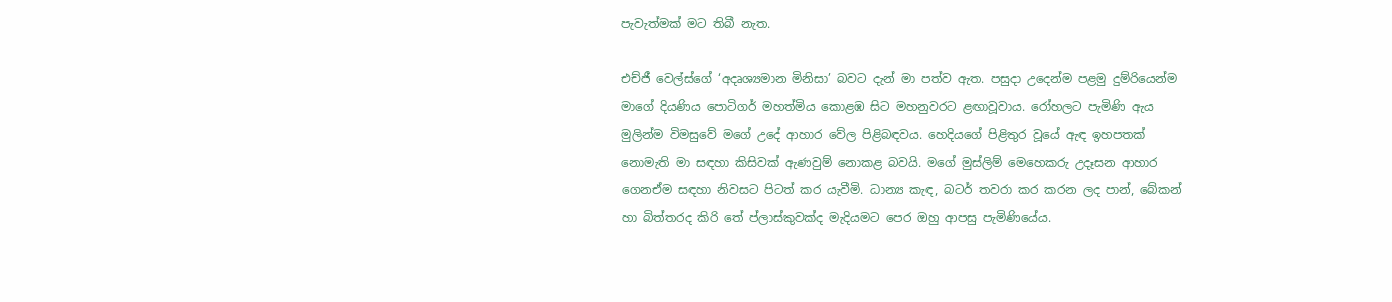පැවැත්මක් මට තිබී නැත.

එච්ජී වෙල්ස්ගේ ‘අදෘශ්‍යමාන මිනිසා’ බවට දැන් මා පත්ව ඇත. පසුදා උදෙන්ම පළමු දුම්රියෙන්ම මාගේ දියණිය පොටිගර් මහත්මිය කොළඹ සිට මහනුවරට ළඟාවූවාය. රෝහලට පැමිණි ඇය මුලින්ම විමසුවේ මගේ උදේ ආහාර වේල පිළිබඳවය. හෙදියගේ පිළිතුර වූයේ ඇඳ ඉහපතක් නොමැති මා සඳහා කිසිවක් ඇණවුම් නොකළ බවයි. මගේ මුස්ලිම් මෙහෙකරු උදෑසන ආහාර ගෙනඒම සඳහා නිවසට පිටත් කර යැවීමි. ධාන්‍ය කැඳ, බටර් තවරා කර කරන ලද පාන්, බේකන් හා බිත්තරද කිරි තේ ප්ලාස්කුවක්ද මැදියමට පෙර ඔහු ආපසු පැමිණියේය.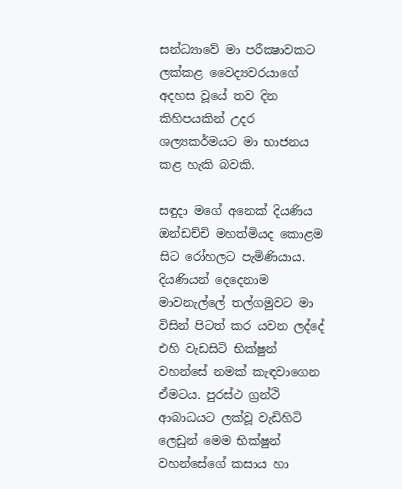සන්ධ්‍යාවේ මා පරීක්‍ෂාවකට ලක්කළ වෛද්‍යවරයාගේ අදහස වූයේ තව දින කිහිපයකින් උදර ශල්‍යකර්මයට මා භාජනය කළ හැකි බවකි.

සඳුදා මගේ අනෙක් දියණිය ඔන්ඩච්චි මහත්මියද කොළම සිට රෝහලට පැමිණියාය. දියණියන් දෙදෙනාම මාවනැල්ලේ තල්ගමුවට මා විසින් පිටත් කර යවන ලද්දේ එහි වැඩසිටි භික්ෂුන් වහන්සේ නමක් කැඳවාගෙන ඒමටය. පුරස්ථ ග්‍රන්ථි ආබාධයට ලක්වූ වැඩිහිටි ලෙඩුන් මෙම භික්ෂුන් වහන්සේගේ කසාය හා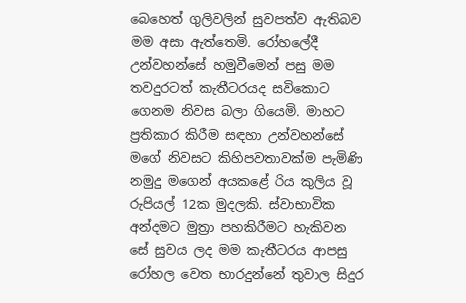බෙහෙත් ගුලිවලින් සුවපත්ව ඇතිබව මම අසා ඇත්තෙමි. රෝහලේදී උන්වහන්සේ හමුවීමෙන් පසු මම තවදුරටත් කැතීටරයද සවිකොට ගෙනම නිවස බලා ගියෙමි. මාහට ප්‍රතිකාර කිරීම සඳහා උන්වහන්සේ මගේ නිවසට කිහිපවතාවක්ම පැමිණි නමුදු මගෙන් අයකළේ රිය කුලිය වූ රුපියල් 12ක මුදලකි. ස්වාභාවික අන්දමට මුත්‍රා පහකිරීමට හැකිවන සේ සුවය ලද මම කැතීටරය ආපසු රෝහල වෙත භාරදුන්නේ තුවාල සිදුර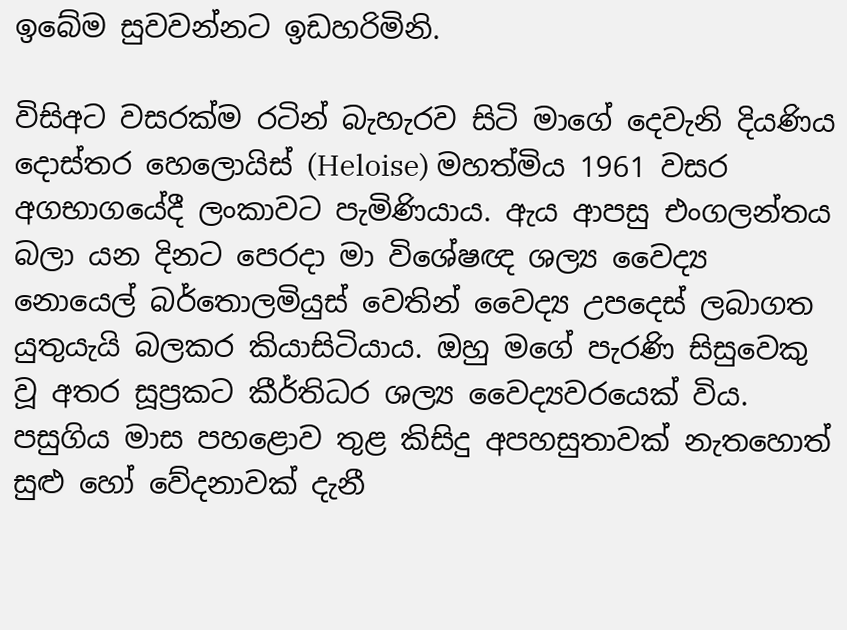ඉබේම සුවවන්නට ඉඩහරිමිනි.

විසිඅට වසරක්ම රටින් බැහැරව සිටි මාගේ දෙවැනි දියණිය දොස්තර හෙලොයිස් (Heloise) මහත්මිය 1961 වසර අගභාගයේදී ලංකාවට පැමිණියාය. ඇය ආපසු එංගලන්තය බලා යන දිනට පෙරදා මා විශේෂඥ ශල්‍ය වෛද්‍ය නොයෙල් බර්තොලමියුස් වෙතින් වෛද්‍ය උපදෙස් ලබාගත යුතුයැයි බලකර කියාසිටියාය. ඔහු මගේ පැරණි සිසුවෙකු වූ අතර සූප්‍රකට කීර්තිධර ශල්‍ය වෛද්‍යවරයෙක් විය. පසුගිය මාස පහළොව තුළ කිසිදු අපහසුතාවක් නැතහොත් සුළු හෝ වේදනාවක් දැනී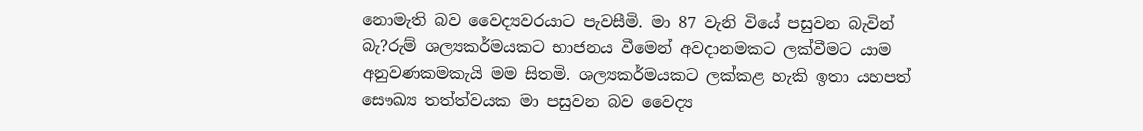නොමැති බව වෛද්‍යවරයාට පැවසීමි. මා 87 වැනි වියේ පසුවන බැවින් බැ?රුම් ශල්‍යකර්මයකට භාජනය වීමෙන් අවදානමකට ලක්වීමට යාම අනුවණකමකැයි මම සිතමි. ශල්‍යකර්මයකට ලක්කළ හැකි ඉතා යහපත් සෞඛ්‍ය තත්ත්වයක මා පසුවන බව වෛද්‍ය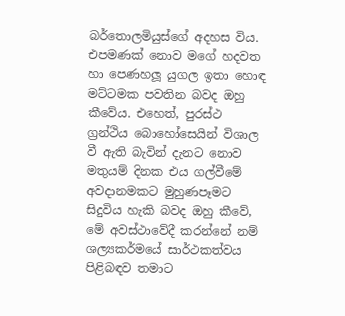බර්තොලමියුස්ගේ අදහස විය. එපමණක් නොව මගේ හදවත හා පෙණහලූ යුගල ඉතා හොඳ මට්ටමක පවතින බවද ඔහු කීවේය. එහෙත්, පුරස්ථ ග්‍රන්ථිය බොහෝසෙයින් විශාල වී ඇති බැවින් දැනට නොව මතුයම් දිනක එය ගල්වීමේ අවදානමකට මුහුණපෑමට සිදුවිය හැකි බවද ඔහු කීවේ, මේ අවස්ථාවේදී කරන්නේ නම් ශල්‍යකර්මයේ සාර්ථකත්වය පිළිබඳව තමාට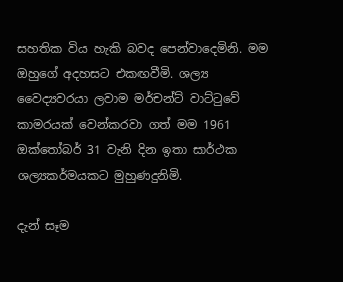සහතික විය හැකි බවද පෙන්වාදෙමිනි. මම ඔහුගේ අදහසට එකඟවීමි. ශල්‍ය වෛද්‍යවරයා ලවාම මර්චන්ට් වාට්ටුවේ කාමරයක් වෙන්කරවා ගත් මම 1961 ඔක්තෝබර් 31 වැනි දින ඉතා සාර්ථක ශල්‍යකර්මයකට මුහුණදුනිමි.

දැන් සෑම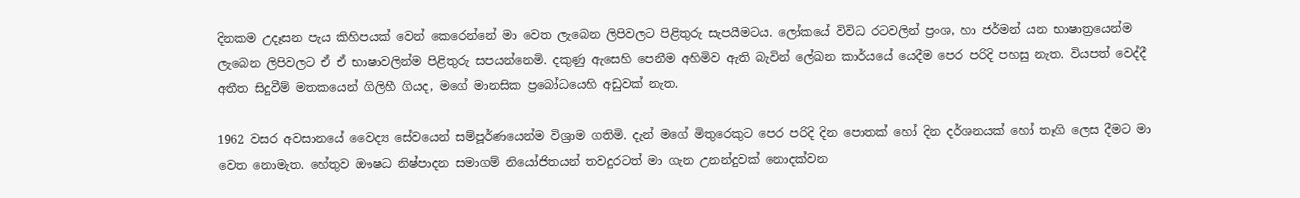දිනකම උදෑසන පැය කිහිපයක් වෙන් කෙරෙන්නේ මා වෙත ලැබෙන ලිපිවලට පිළිතුරු සැපයීමටය. ලෝකයේ විවිධ රටවලින් ප්‍රංශ, හා ජර්මන් යන භාෂාත්‍රයෙන්ම ලැබෙන ලිපිවලට ඒ ඒ භාෂාවලින්ම පිළිතුරු සපයන්නෙමි. දකුණු ඇසෙහි පෙනීම අහිමිව ඇති බැවින් ලේඛන කාර්යයේ යෙදීම පෙර පරිදි පහසු නැත. වියපත් වෙද්දී අතීත සිදුවීම් මතකයෙන් ගිලිහී ගියද, මගේ මානසික ප්‍රබෝධයෙහි අඩුවක් නැත.

1962 වසර අවසානයේ වෛද්‍ය සේවයෙන් සම්පූර්ණයෙන්ම විශ්‍රාම ගතිමි. දැන් මගේ මිතුරෙකුට පෙර පරිදි දින පොතක් හෝ දින දර්ශනයක් හෝ තෑගි ලෙස දීමට මා වෙත නොමැත. හේතුව ඖෂධ නිෂ්පාදන සමාගම් නියෝජිතයන් තවදුරටත් මා ගැන උනන්දුවක් නොදක්වන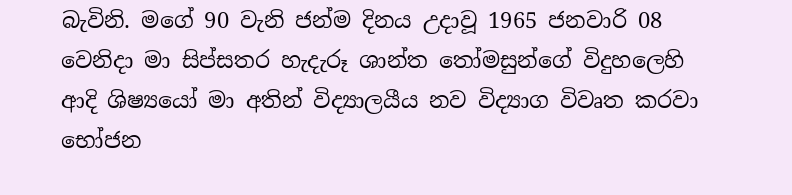බැවිනි. මගේ 90 වැනි ජන්ම දිනය උදාවූ 1965 ජනවාරි 08 වෙනිදා මා සිප්සතර හැදැරූ ශාන්ත තෝමසුන්ගේ විදුහලෙහි ආදි ශිෂ්‍යයෝ මා අතින් විද්‍යාලයීය නව විද්‍යාග විවෘත කරවා භෝජන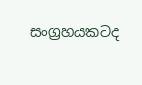සංග්‍රහයකටද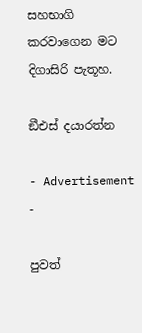සහභාගි කරවාගෙන මට දිගාසිරි පැතූහ.

ඞීඑස් දයාරත්න

- Advertisement -

පුවත්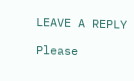LEAVE A REPLY

Please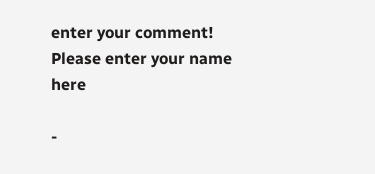enter your comment!
Please enter your name here

-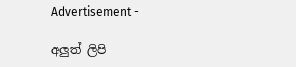Advertisement -

අලුත් ලිපි